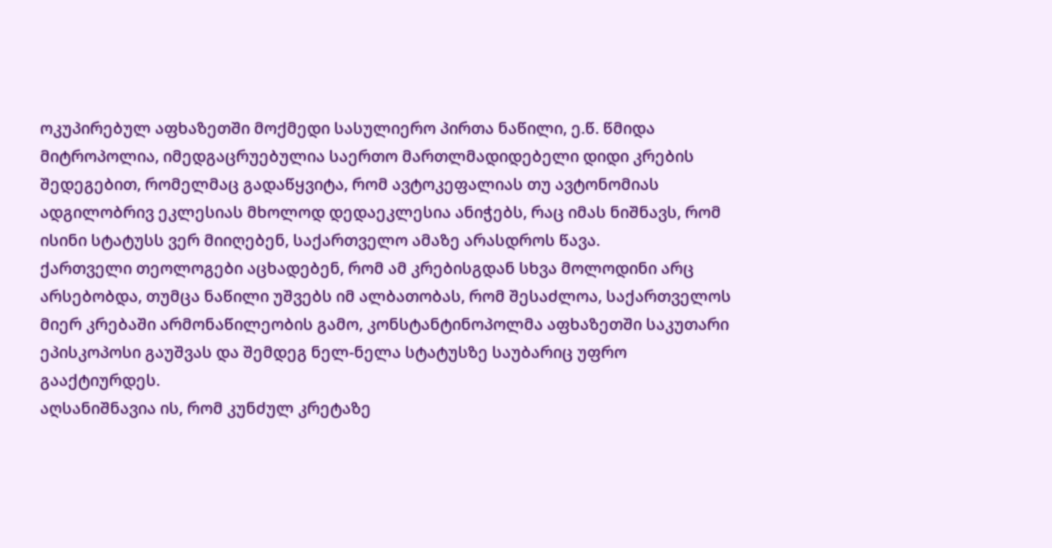ოკუპირებულ აფხაზეთში მოქმედი სასულიერო პირთა ნაწილი, ე.წ. წმიდა მიტროპოლია, იმედგაცრუებულია საერთო მართლმადიდებელი დიდი კრების შედეგებით, რომელმაც გადაწყვიტა, რომ ავტოკეფალიას თუ ავტონომიას ადგილობრივ ეკლესიას მხოლოდ დედაეკლესია ანიჭებს, რაც იმას ნიშნავს, რომ ისინი სტატუსს ვერ მიიღებენ, საქართველო ამაზე არასდროს წავა.
ქართველი თეოლოგები აცხადებენ, რომ ამ კრებისგდან სხვა მოლოდინი არც არსებობდა, თუმცა ნაწილი უშვებს იმ ალბათობას, რომ შესაძლოა, საქართველოს მიერ კრებაში არმონაწილეობის გამო, კონსტანტინოპოლმა აფხაზეთში საკუთარი ეპისკოპოსი გაუშვას და შემდეგ ნელ-ნელა სტატუსზე საუბარიც უფრო გააქტიურდეს.
აღსანიშნავია ის, რომ კუნძულ კრეტაზე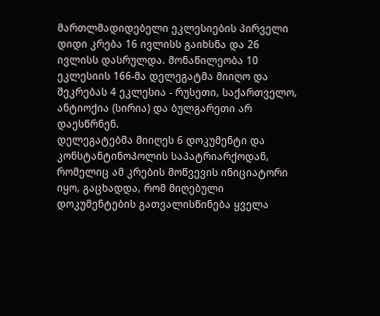მართლმადიდებელი ეკლესიების პირველი დიდი კრება 16 ივლისს გაიხსნა და 26 ივლისს დასრულდა. მონაწილეობა 10 ეკლესიის 166-მა დელეგატმა მიიღო და შეკრებას 4 ეკლესია - რუსეთი, საქართველო, ანტიოქია (სირია) და ბულგარეთი არ დაესწრნენ.
დელეგატებმა მიიღეს 6 დოკუმენტი და კონსტანტინოპოლის საპატრიარქოდან, რომელიც ამ კრების მოწვევის ინიციატორი იყო, გაცხადდა, რომ მიღებული დოკუმენტების გათვალისწინება ყველა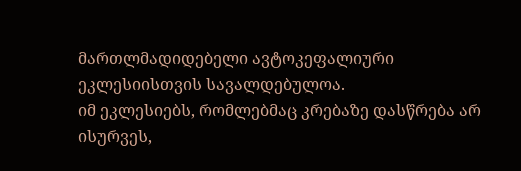მართლმადიდებელი ავტოკეფალიური ეკლესიისთვის სავალდებულოა.
იმ ეკლესიებს, რომლებმაც კრებაზე დასწრება არ ისურვეს,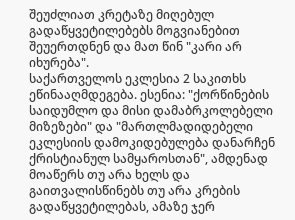შეუძლიათ კრეტაზე მიღებულ გადაწყვეტილებებს მოგვიანებით შეუერთდნენ და მათ წინ "კარი არ იხურება".
საქართველოს ეკლესია 2 საკითხს ეწინააღმდეგება. ესენია: "ქორწინების საიდუმლო და მისი დამაბრკოლებელი მიზეზები" და "მართლმადიდებელი ეკლესიის დამოკიდებულება დანარჩენ ქრისტიანულ სამყაროსთან", ამდენად მოაწერს თუ არა ხელს და გაითვალისწინებს თუ არა კრების გადაწყვეტილებას, ამაზე ჯერ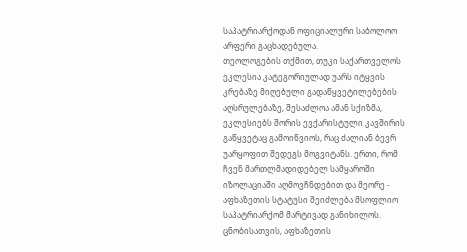საპატრიარქოდან ოფიციალური საბოლოო არფერი გაცხადებულა.
თეოლოგების თქმით, თუკი საქართველოს ეკლესია კატეგორიულად უარს იტყვის კრებაზე მიღებული გადაწყვეტილებების აღსრულებაზე, შესაძლოა ამან სქიზმა, ეკლესიებს შორის ევქარისტული კავშირის გაწყვეტაც გამოიწვიოს, რაც ძალიან ბევრ უარყოფით შედეგს მოგვიტანს. ერთი, რომ ჩვენ მართლმადიდებელ სამყაროში იზოლაციაში აღმოვჩნდებით და მეორე - აფხაზეთის სტატუსი შეიძლება მსოფლიო საპატრიარქომ მარტივად განიხილოს.
ცნობისათვის, აფხაზეთის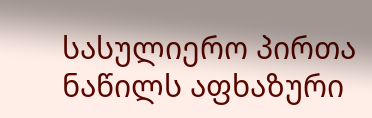სასულიერო პირთა ნაწილს აფხაზური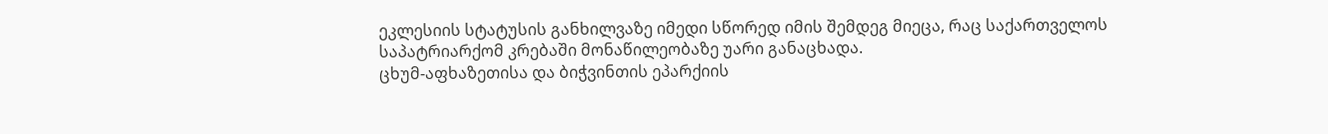ეკლესიის სტატუსის განხილვაზე იმედი სწორედ იმის შემდეგ მიეცა, რაც საქართველოს საპატრიარქომ კრებაში მონაწილეობაზე უარი განაცხადა.
ცხუმ-აფხაზეთისა და ბიჭვინთის ეპარქიის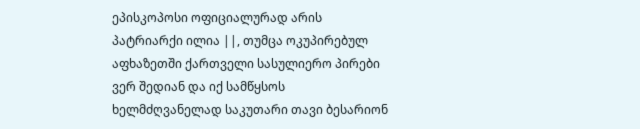ეპისკოპოსი ოფიციალურად არის პატრიარქი ილია ||, თუმცა ოკუპირებულ აფხაზეთში ქართველი სასულიერო პირები ვერ შედიან და იქ სამწყსოს ხელმძღვანელად საკუთარი თავი ბესარიონ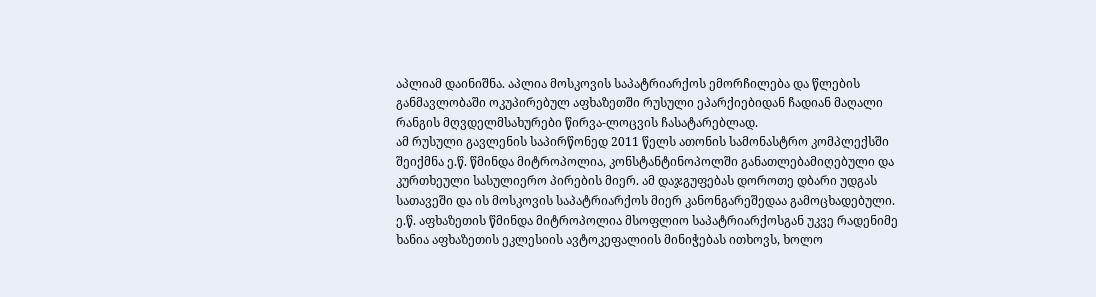აპლიამ დაინიშნა. აპლია მოსკოვის საპატრიარქოს ემორჩილება და წლების განმავლობაში ოკუპირებულ აფხაზეთში რუსული ეპარქიებიდან ჩადიან მაღალი რანგის მღვდელმსახურები წირვა-ლოცვის ჩასატარებლად.
ამ რუსული გავლენის საპირწონედ 2011 წელს ათონის სამონასტრო კომპლექსში შეიქმნა ე.წ. წმინდა მიტროპოლია, კონსტანტინოპოლში განათლებამიღებული და კურთხეული სასულიერო პირების მიერ. ამ დაჯგუფებას დოროთე დბარი უდგას სათავეში და ის მოსკოვის საპატრიარქოს მიერ კანონგარეშედაა გამოცხადებული.
ე.წ. აფხაზეთის წმინდა მიტროპოლია მსოფლიო საპატრიარქოსგან უკვე რადენიმე ხანია აფხაზეთის ეკლესიის ავტოკეფალიის მინიჭებას ითხოვს, ხოლო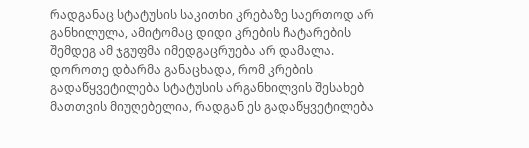რადგანაც სტატუსის საკითხი კრებაზე საერთოდ არ განხილულა, ამიტომაც დიდი კრების ჩატარების შემდეგ ამ ჯგუფმა იმედგაცრუება არ დამალა.
დოროთე დბარმა განაცხადა, რომ კრების გადაწყვეტილება სტატუსის არგანხილვის შესახებ მათთვის მიუღებელია, რადგან ეს გადაწყვეტილება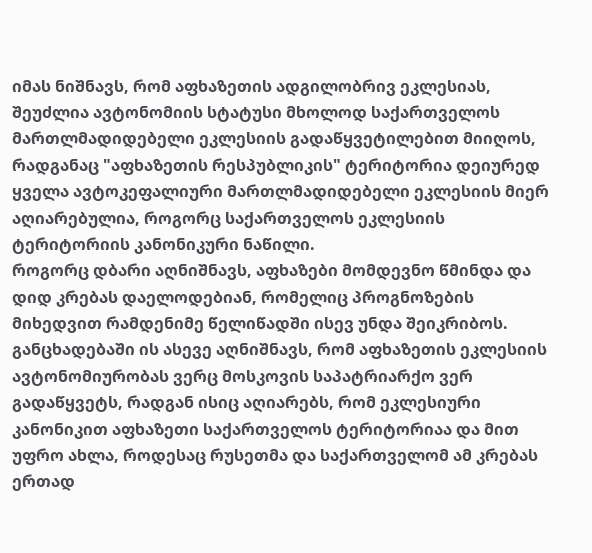იმას ნიშნავს, რომ აფხაზეთის ადგილობრივ ეკლესიას, შეუძლია ავტონომიის სტატუსი მხოლოდ საქართველოს მართლმადიდებელი ეკლესიის გადაწყვეტილებით მიიღოს, რადგანაც "აფხაზეთის რესპუბლიკის" ტერიტორია დეიურედ ყველა ავტოკეფალიური მართლმადიდებელი ეკლესიის მიერ აღიარებულია, როგორც საქართველოს ეკლესიის ტერიტორიის კანონიკური ნაწილი.
როგორც დბარი აღნიშნავს, აფხაზები მომდევნო წმინდა და დიდ კრებას დაელოდებიან, რომელიც პროგნოზების მიხედვით რამდენიმე წელიწადში ისევ უნდა შეიკრიბოს.
განცხადებაში ის ასევე აღნიშნავს, რომ აფხაზეთის ეკლესიის ავტონომიურობას ვერც მოსკოვის საპატრიარქო ვერ გადაწყვეტს, რადგან ისიც აღიარებს, რომ ეკლესიური კანონიკით აფხაზეთი საქართველოს ტერიტორიაა და მით უფრო ახლა, როდესაც რუსეთმა და საქართველომ ამ კრებას ერთად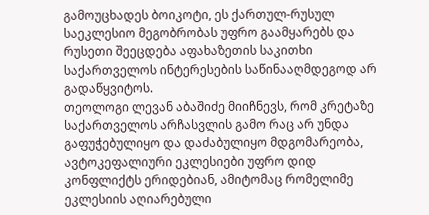გამოუცხადეს ბოიკოტი, ეს ქართულ-რუსულ საეკლესიო მეგობრობას უფრო გაამყარებს და რუსეთი შეეცდება აფახაზეთის საკითხი საქართველოს ინტერესების საწინააღმდეგოდ არ გადაწყვიტოს.
თეოლოგი ლევან აბაშიძე მიიჩნევს, რომ კრეტაზე საქართველოს არჩასვლის გამო რაც არ უნდა გაფუჭებულიყო და დაძაბულიყო მდგომარეობა, ავტოკეფალიური ეკლესიები უფრო დიდ კონფლიქტს ერიდებიან, ამიტომაც რომელიმე ეკლესიის აღიარებული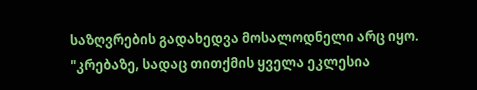საზღვრების გადახედვა მოსალოდნელი არც იყო.
"კრებაზე, სადაც თითქმის ყველა ეკლესია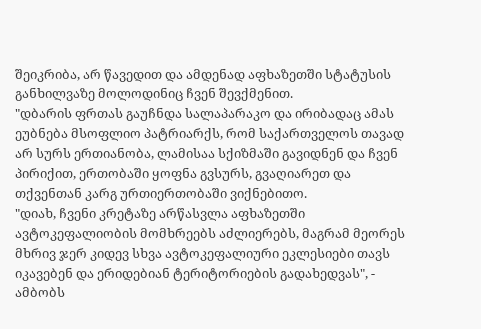შეიკრიბა, არ წავედით და ამდენად აფხაზეთში სტატუსის განხილვაზე მოლოდინიც ჩვენ შევქმენით.
"დბარის ფრთას გაუჩნდა სალაპარაკო და ირიბადაც ამას ეუბნება მსოფლიო პატრიარქს, რომ საქართველოს თავად არ სურს ერთიანობა, ლამისაა სქიზმაში გავიდნენ და ჩვენ პირიქით, ერთობაში ყოფნა გვსურს, გვაღიარეთ და თქვენთან კარგ ურთიერთობაში ვიქნებითო.
"დიახ, ჩვენი კრეტაზე არწასვლა აფხაზეთში ავტოკეფალიობის მომხრეებს აძლიერებს, მაგრამ მეორეს მხრივ ჯერ კიდევ სხვა ავტოკეფალიური ეკლესიები თავს იკავებენ და ერიდებიან ტერიტორიების გადახედვას", - ამბობს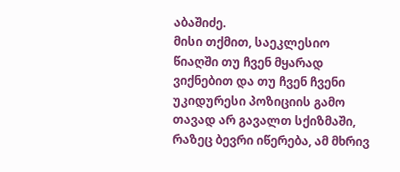აბაშიძე.
მისი თქმით, საეკლესიო წიაღში თუ ჩვენ მყარად ვიქნებით და თუ ჩვენ ჩვენი უკიდურესი პოზიციის გამო თავად არ გავალთ სქიზმაში, რაზეც ბევრი იწერება, ამ მხრივ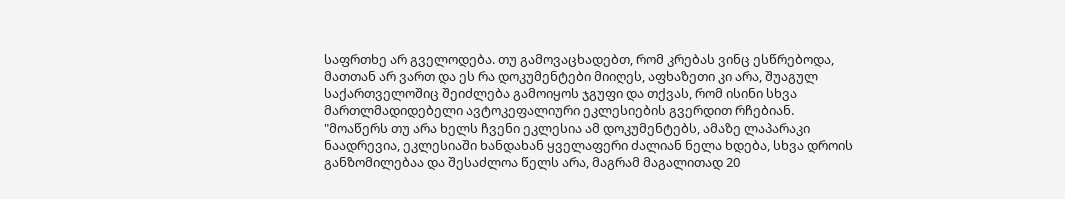საფრთხე არ გველოდება. თუ გამოვაცხადებთ, რომ კრებას ვინც ესწრებოდა, მათთან არ ვართ და ეს რა დოკუმენტები მიიღეს, აფხაზეთი კი არა, შუაგულ საქართველოშიც შეიძლება გამოიყოს ჯგუფი და თქვას, რომ ისინი სხვა მართლმადიდებელი ავტოკეფალიური ეკლესიების გვერდით რჩებიან.
"მოაწერს თუ არა ხელს ჩვენი ეკლესია ამ დოკუმენტებს, ამაზე ლაპარაკი ნაადრევია, ეკლესიაში ხანდახან ყველაფერი ძალიან ნელა ხდება, სხვა დროის განზომილებაა და შესაძლოა წელს არა, მაგრამ მაგალითად 20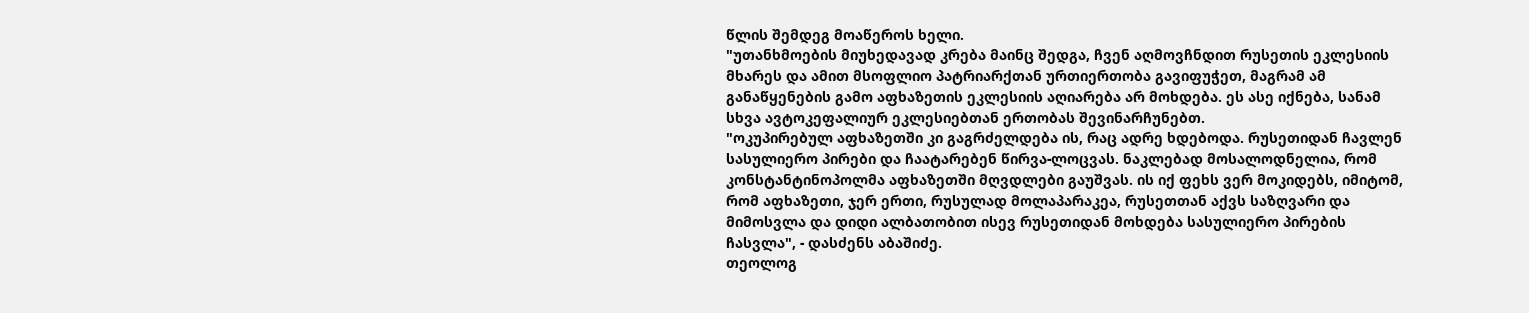წლის შემდეგ მოაწეროს ხელი.
"უთანხმოების მიუხედავად კრება მაინც შედგა, ჩვენ აღმოვჩნდით რუსეთის ეკლესიის მხარეს და ამით მსოფლიო პატრიარქთან ურთიერთობა გავიფუჭეთ, მაგრამ ამ განაწყენების გამო აფხაზეთის ეკლესიის აღიარება არ მოხდება. ეს ასე იქნება, სანამ სხვა ავტოკეფალიურ ეკლესიებთან ერთობას შევინარჩუნებთ.
"ოკუპირებულ აფხაზეთში კი გაგრძელდება ის, რაც ადრე ხდებოდა. რუსეთიდან ჩავლენ სასულიერო პირები და ჩაატარებენ წირვა-ლოცვას. ნაკლებად მოსალოდნელია, რომ კონსტანტინოპოლმა აფხაზეთში მღვდლები გაუშვას. ის იქ ფეხს ვერ მოკიდებს, იმიტომ, რომ აფხაზეთი, ჯერ ერთი, რუსულად მოლაპარაკეა, რუსეთთან აქვს საზღვარი და მიმოსვლა და დიდი ალბათობით ისევ რუსეთიდან მოხდება სასულიერო პირების ჩასვლა", - დასძენს აბაშიძე.
თეოლოგ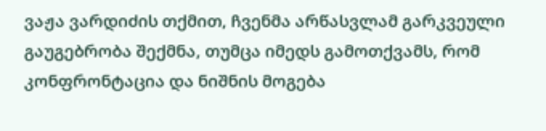ვაჟა ვარდიძის თქმით, ჩვენმა არწასვლამ გარკვეული გაუგებრობა შექმნა, თუმცა იმედს გამოთქვამს, რომ კონფრონტაცია და ნიშნის მოგება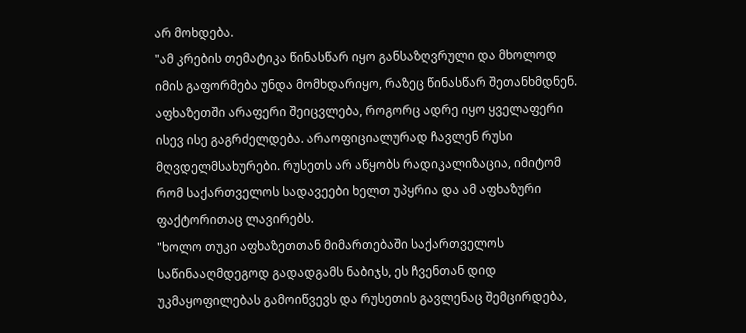არ მოხდება.
"ამ კრების თემატიკა წინასწარ იყო განსაზღვრული და მხოლოდ იმის გაფორმება უნდა მომხდარიყო, რაზეც წინასწარ შეთანხმდნენ. აფხაზეთში არაფერი შეიცვლება, როგორც ადრე იყო ყველაფერი ისევ ისე გაგრძელდება. არაოფიციალურად ჩავლენ რუსი მღვდელმსახურები. რუსეთს არ აწყობს რადიკალიზაცია, იმიტომ რომ საქართველოს სადავეები ხელთ უპყრია და ამ აფხაზური ფაქტორითაც ლავირებს.
"ხოლო თუკი აფხაზეთთან მიმართებაში საქართველოს საწინააღმდეგოდ გადადგამს ნაბიჯს, ეს ჩვენთან დიდ უკმაყოფილებას გამოიწვევს და რუსეთის გავლენაც შემცირდება,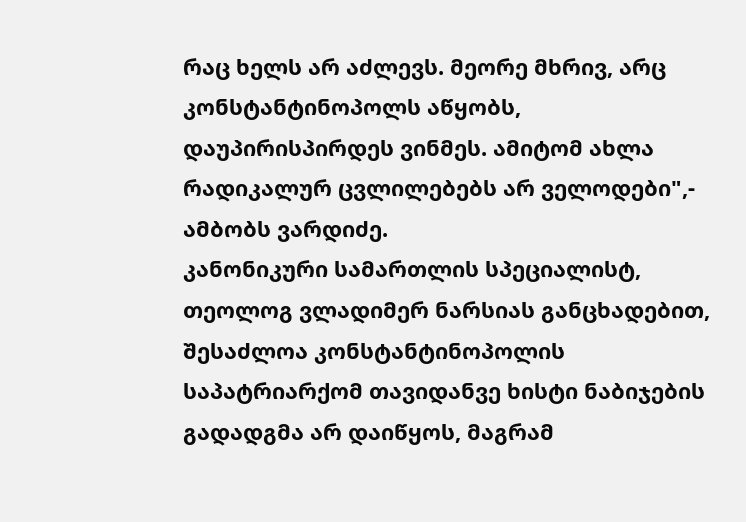რაც ხელს არ აძლევს. მეორე მხრივ, არც კონსტანტინოპოლს აწყობს, დაუპირისპირდეს ვინმეს. ამიტომ ახლა რადიკალურ ცვლილებებს არ ველოდები",- ამბობს ვარდიძე.
კანონიკური სამართლის სპეციალისტ, თეოლოგ ვლადიმერ ნარსიას განცხადებით, შესაძლოა კონსტანტინოპოლის საპატრიარქომ თავიდანვე ხისტი ნაბიჯების გადადგმა არ დაიწყოს, მაგრამ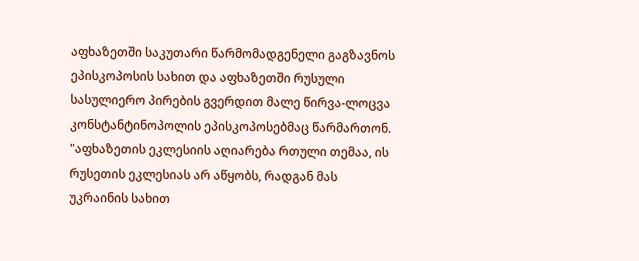აფხაზეთში საკუთარი წარმომადგენელი გაგზავნოს ეპისკოპოსის სახით და აფხაზეთში რუსული სასულიერო პირების გვერდით მალე წირვა-ლოცვა კონსტანტინოპოლის ეპისკოპოსებმაც წარმართონ.
"აფხაზეთის ეკლესიის აღიარება რთული თემაა, ის რუსეთის ეკლესიას არ აწყობს, რადგან მას უკრაინის სახით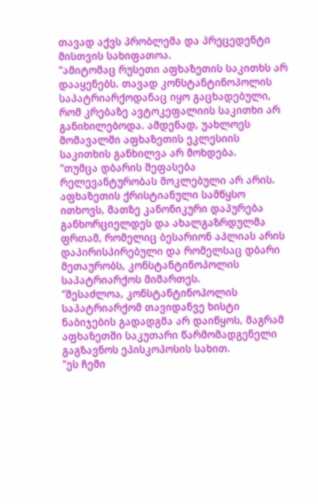თავად აქვს პრობლემა და პრეცედენტი მისთვის სახიფათოა.
"ამიტომაც რუსეთი აფხაზეთის საკითხს არ დააყენებს. თავად კონსტანტინოპოლის საპატრიარქოდანაც იყო გაცხადებული, რომ კრებაზე ავტოკეფალიის საკითხი არ განიხილებოდა. ამდენად, უახლოეს მომავალში აფხაზეთის ეკლესიის საკითხის განხილვა არ მოხდება.
"თუმცა დბარის შეფასება რელევანტურობას მოკლებული არ არის. აფხაზეთის ქრისტიანული სამწყსო ითხოვს, მათზე კანონიკური დაპურება განხორციელდეს და ახალგაზრდულმა ფრთამ, რომელიც ბესარიონ აპლიას არის დაპირისპირებული და რომელსაც დბარი მეთაურობს, კონსტანტინოპოლის საპატრიარქოს მიმართეს.
"შესაძლოა, კონსტანტინოპოლის საპატრიარქომ თავიდანვე ხისტი ნაბიჯების გადადგმა არ დაიწყოს, მაგრამ აფხაზეთში საკუთარი წარმომადგენელი გაგზავნოს ეპისკოპოსის სახით.
"ეს ჩემი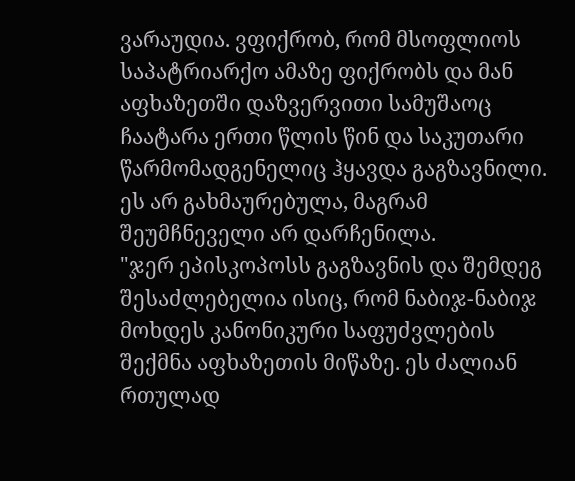ვარაუდია. ვფიქრობ, რომ მსოფლიოს საპატრიარქო ამაზე ფიქრობს და მან აფხაზეთში დაზვერვითი სამუშაოც ჩაატარა ერთი წლის წინ და საკუთარი წარმომადგენელიც ჰყავდა გაგზავნილი. ეს არ გახმაურებულა, მაგრამ შეუმჩნეველი არ დარჩენილა.
"ჯერ ეპისკოპოსს გაგზავნის და შემდეგ შესაძლებელია ისიც, რომ ნაბიჯ-ნაბიჯ მოხდეს კანონიკური საფუძვლების შექმნა აფხაზეთის მიწაზე. ეს ძალიან რთულად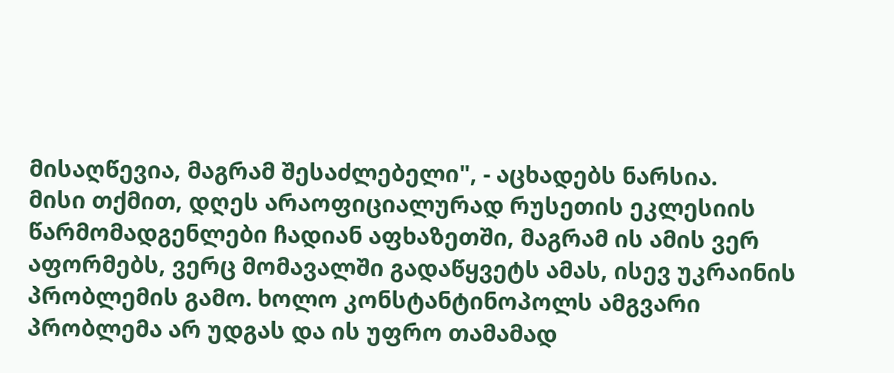მისაღწევია, მაგრამ შესაძლებელი", - აცხადებს ნარსია.
მისი თქმით, დღეს არაოფიციალურად რუსეთის ეკლესიის წარმომადგენლები ჩადიან აფხაზეთში, მაგრამ ის ამის ვერ აფორმებს, ვერც მომავალში გადაწყვეტს ამას, ისევ უკრაინის პრობლემის გამო. ხოლო კონსტანტინოპოლს ამგვარი პრობლემა არ უდგას და ის უფრო თამამად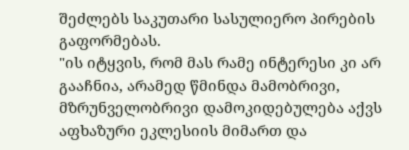შეძლებს საკუთარი სასულიერო პირების გაფორმებას.
"ის იტყვის, რომ მას რამე ინტერესი კი არ გააჩნია, არამედ წმინდა მამობრივი, მზრუნველობრივი დამოკიდებულება აქვს აფხაზური ეკლესიის მიმართ და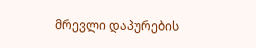მრევლი დაპურების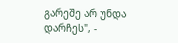გარეშე არ უნდა დარჩეს", -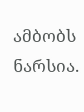ამბობს ნარსია.